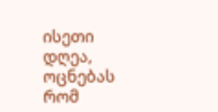ისეთი დღეა, ოცნებას რომ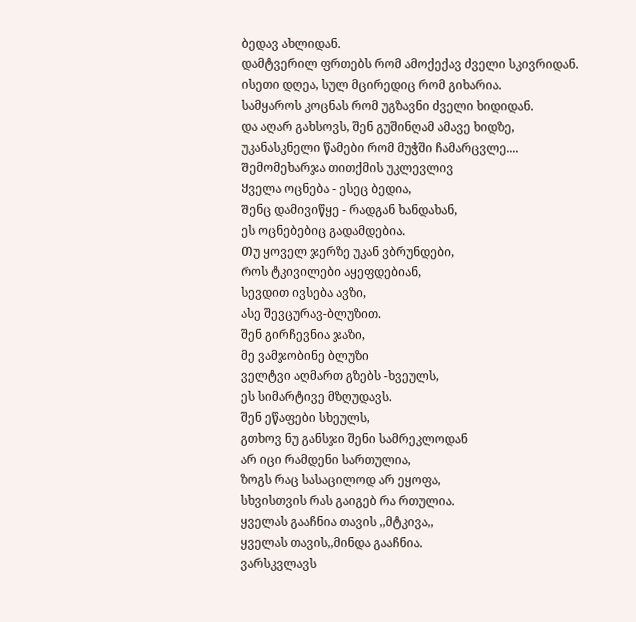ბედავ ახლიდან.
დამტვერილ ფრთებს რომ ამოქექავ ძველი სკივრიდან.
ისეთი დღეა, სულ მცირედიც რომ გიხარია.
სამყაროს კოცნას რომ უგზავნი ძველი ხიდიდან.
და აღარ გახსოვს, შენ გუშინღამ ამავე ხიდზე,
უკანასკნელი წამები რომ მუჭში ჩამარცვლე....
Შემომეხარჯა თითქმის უკლევლივ
Ყველა ოცნება - ესეც ბედია,
Შენც დამივიწყე - რადგან ხანდახან,
ეს ოცნებებიც გადამდებია.
Თუ ყოველ ჯერზე უკან ვბრუნდები,
Როს ტკივილები აყეფდებიან,
სევდით ივსება ავზი,
ასე შევცურავ-ბლუზით.
შენ გირჩევნია ჯაზი,
მე ვამჯობინე ბლუზი
ველტვი აღმართ გზებს -ხვეულს,
ეს სიმარტივე მზღუდავს.
შენ ეწაფები სხეულს,
გთხოვ ნუ განსჯი შენი სამრეკლოდან
არ იცი რამდენი სართულია,
ზოგს რაც სასაცილოდ არ ეყოფა,
სხვისთვის რას გაიგებ რა რთულია.
ყველას გააჩნია თავის ,,მტკივა,,
ყველას თავის,,მინდა გააჩნია.
ვარსკვლავს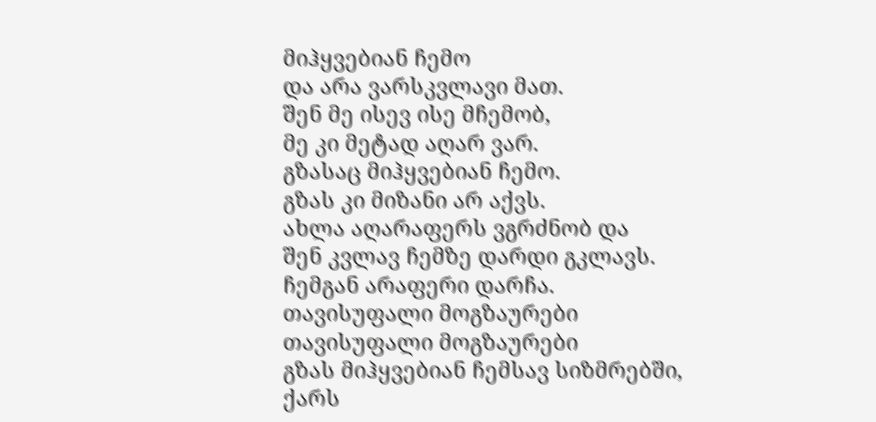მიჰყვებიან ჩემო
და არა ვარსკვლავი მათ.
შენ მე ისევ ისე მჩემობ,
მე კი მეტად აღარ ვარ.
გზასაც მიჰყვებიან ჩემო.
გზას კი მიზანი არ აქვს.
ახლა აღარაფერს ვგრძნობ და
შენ კვლავ ჩემზე დარდი გკლავს.
ჩემგან არაფერი დარჩა.
თავისუფალი მოგზაურები
თავისუფალი მოგზაურები
გზას მიჰყვებიან ჩემსავ სიზმრებში,
ქარს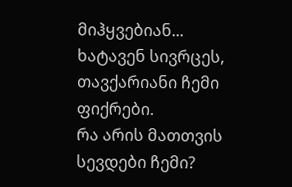მიჰყვებიან...
ხატავენ სივრცეს,
თავქარიანი ჩემი ფიქრები.
რა არის მათთვის სევდები ჩემი?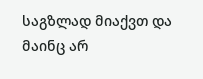საგზლად მიაქვთ და მაინც არ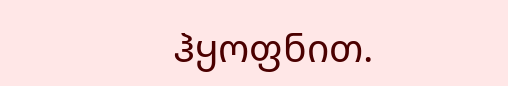ჰყოფნით.